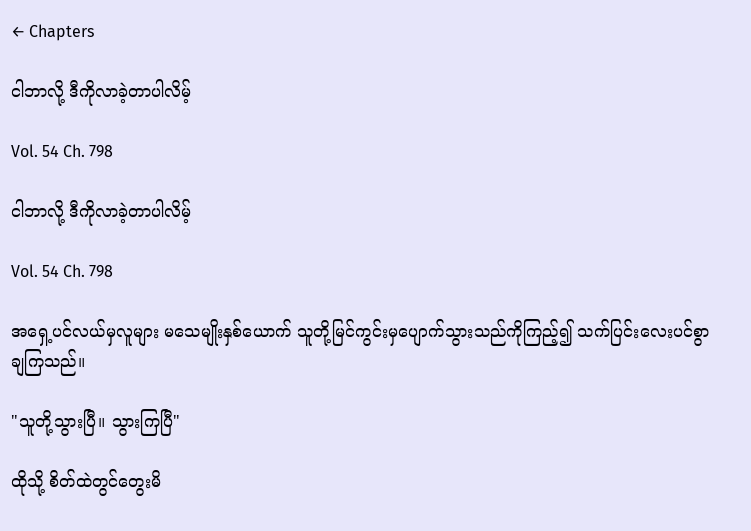← Chapters

ငါဘာလို့ ဒီကိုလာခဲ့တာပါလိမ့်

Vol. 54 Ch. 798

ငါဘာလို့ ဒီကိုလာခဲ့တာပါလိမ့်

Vol. 54 Ch. 798

အရှေ့ပင်လယ်မှလူများ မသေမျိုးနှစ်ယောက် သူတို့မြင်ကွင်းမှပျောက်သွားသည်ကိုကြည့်၍ သက်ပြင်းလေးပင်စွာချကြသည်။

"သူတို့သွားပြီ။ သွားကြပြီ"

ထိုသို့ စိတ်ထဲတွင်တွေးမိ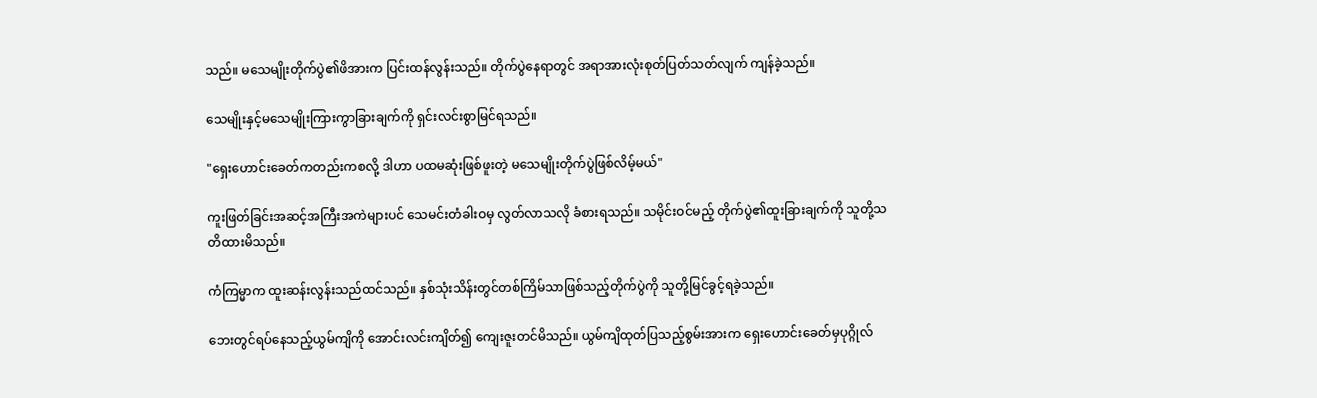သည်။ မသေမျိုးတိုက်ပွဲ၏ဖိအားက ပြင်းထန်လွန်းသည်။ တိုက်ပွဲနေရာတွင် အရာအားလုံးစုတ်ပြတ်သတ်လျက် ကျန်ခဲ့သည်။

သေမျိုးနှင့်မသေမျိုးကြားကွာခြားချက်ကို ရှင်းလင်းစွာမြင်ရသည်။

"ရှေးဟောင်းခေတ်ကတည်းကစလို့ ဒါဟာ ပထမဆုံးဖြစ်ဖူးတဲ့ မသေမျိုးတိုက်ပွဲဖြစ်လိမ့်မယ်"

ကူးဖြတ်ခြင်းအဆင့်အကြီးအကဲများပင် သေမင်းတံခါးဝမှ လွတ်လာသလို ခံစားရသည်။ သမိုင်းဝင်မည့် တိုက်ပွဲ၏ထူးခြားချက်ကို သူတို့သတိထားမိသည်။

ကံကြမ္မာက ထူးဆန်းလွန်းသည်ထင်သည်။ နှစ်သုံးသိန်းတွင်တစ်ကြိမ်သာဖြစ်သည့်တိုက်ပွဲကို သူတို့မြင်ခွင့်ရခဲ့သည်။

ဘေးတွင်ရပ်နေသည့်ယွမ်ကျိကို အောင်းလင်းကျိတ်၍ ကျေးဇူးတင်မိသည်။ ယွမ်ကျိထုတ်ပြသည့်စွမ်းအားက ရှေးဟောင်းခေတ်မှပုဂ္ဂိုလ်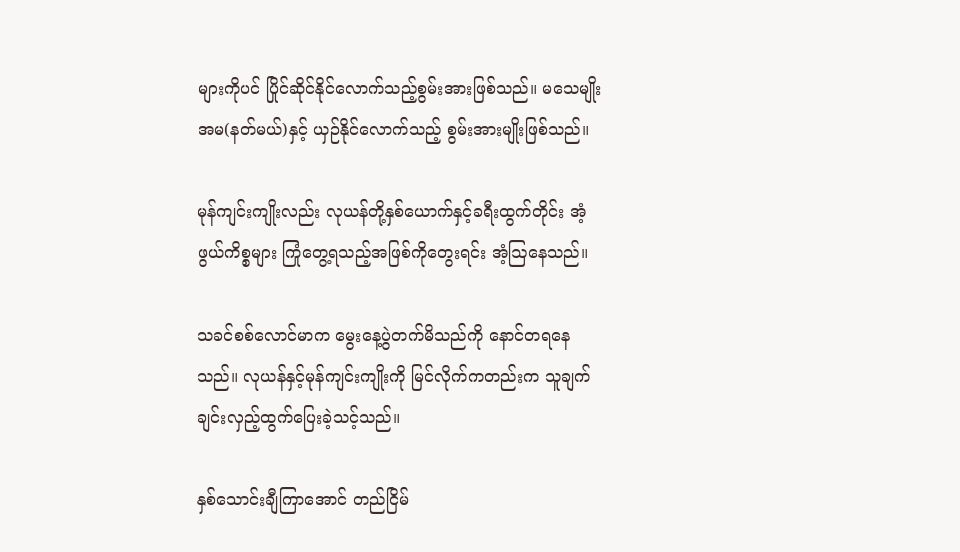များကိုပင် ပြိုင်ဆိုင်နိုင်လောက်သည့်စွမ်းအားဖြစ်သည်။ မသေမျိုးအမ(နတ်မယ်)နှင့် ယှဉ်နိုင်လောက်သည့် စွမ်းအားမျိုးဖြစ်သည်။

မုန်ကျင်းကျိုးလည်း လုယန်တို့နှစ်ယောက်နှင့်ခရီးထွက်တိုင်း အံ့ဖွယ်ကိစ္စများ ကြုံတွေ့ရသည့်အဖြစ်ကိုတွေးရင်း အံ့ဩနေသည်။

သခင်စစ်လောင်မာက မွေးနေ့ပွဲတက်မိသည်ကို နောင်တရနေသည်။ လုယန်နှင့်မုန်ကျင်းကျိုးကို မြင်လိုက်ကတည်းက သူချက်ချင်းလှည့်ထွက်ပြေးခဲ့သင့်သည်။

နှစ်သောင်းချီကြာအောင် တည်ငြိမ်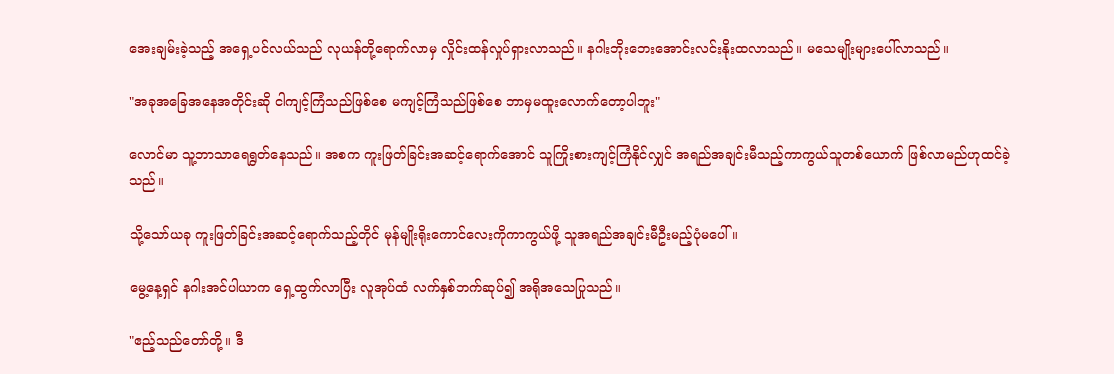အေးချမ်းခဲ့သည့် အရှေ့ပင်လယ်သည် လုယန်တို့ရောက်လာမှ လှိုင်းထန်လှုပ်ရှားလာသည်။ နဂါးဘိုးဘေးအောင်းလင်းနိုးထလာသည်။ မသေမျိုးများပေါ်လာသည်။

"အခုအ‌ခြေအနေအတိုင်းဆို ငါကျင့်ကြံသည်ဖြစ်စေ မကျင့်ကြံသည်ဖြစ်စေ ဘာမှမထူးလောက်တော့ပါဘူး"

လောင်မာ သူ့ဘာသာရေရွတ်နေသည်။ အစက ကူးဖြတ်ခြင်းအဆင့်ရောက်အောင် သူကြိုးစားကျင့်ကြံနိုင်လျှင် အရည်အချင်းမီသည့်ကာကွယ်သူတစ်ယောက် ဖြစ်လာမည်ဟုထင်ခဲ့သည်။

သို့သော်ယခု ကူးဖြတ်ခြင်းအဆင့်ရောက်သည့်တိုင် မုန်မျိုးရိုးကောင်လေးကိုကာကွယ်ဖို့ သူအရည်အချင်းမီဦးမည့်ပုံမပေါ်။

မွေ့နေ့ရှင် နဂါးအင်ပါယာက ရှေ့ထွက်လာပြီး လူအုပ်ထံ လက်နှစ်ဘက်ဆုပ်၍ အရိုအသေပြုသည်။

"ဧည့်သည်တော်တို့။ ဒီ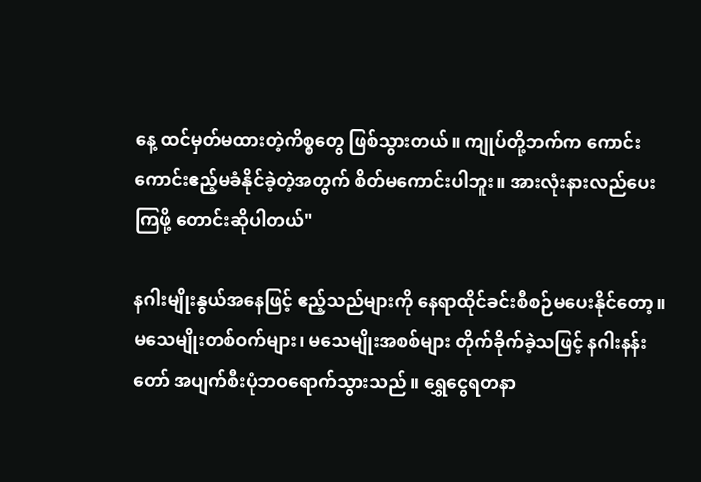နေ့ ထင်မှတ်မထားတဲ့ကိစ္စတွေ ဖြစ်သွားတယ်။ ကျုပ်တို့ဘက်က ကောင်းကောင်းဧည့်မခံနိုင်ခဲ့တဲ့အတွက် စိတ်မကောင်းပါဘူး။ အားလုံးနားလည်ပေးကြဖို့ တောင်းဆိုပါတယ်"

နဂါးမျိုးနွယ်အနေဖြင့် ဧည့်သည်များကို နေရာထိုင်ခင်းစီစဉ်မပေးနိုင်တော့။ မသေမျိုးတစ်ဝက်များ၊ မသေမျိုးအစစ်များ တိုက်ခိုက်ခဲ့သဖြင့် နဂါးနန်းတော် အပျက်စီးပုံဘဝရောက်သွားသည်။ ရွှေငွေရတနာ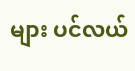များ ပင်လယ်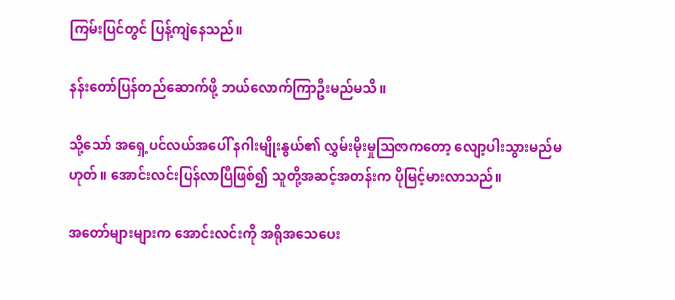ကြမ်းပြင်တွင် ပြန့်ကျဲနေသည်။

နန်းတော်ပြန်တည်ဆောက်ဖို့ ဘယ်လောက်ကြာဦးမည်မသိ။

သို့သော် အရှေ့ပင်လယ်အပေါ် နဂါးမျိုးနွယ်၏ လွှမ်းမိုးမှုဩဇာကတော့ လျော့ပါးသွားမည်မဟုတ်။ အောင်းလင်းပြန်လာပြီဖြစ်၍ သူတို့အဆင့်အတန်းက ပိုမြင့်မားလာသည်။

အတော်များများက အောင်းလင်းကို အရိုအသေပေး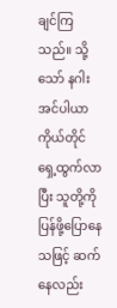ချင်ကြသည်။ သို့သော် နဂါးအင်ပါယာကိုယ်တိုင် ရှေ့ထွက်လာပြီး သူတို့ကို ပြန်ဖို့ပြောနေသဖြင့် ဆက်နေလည်း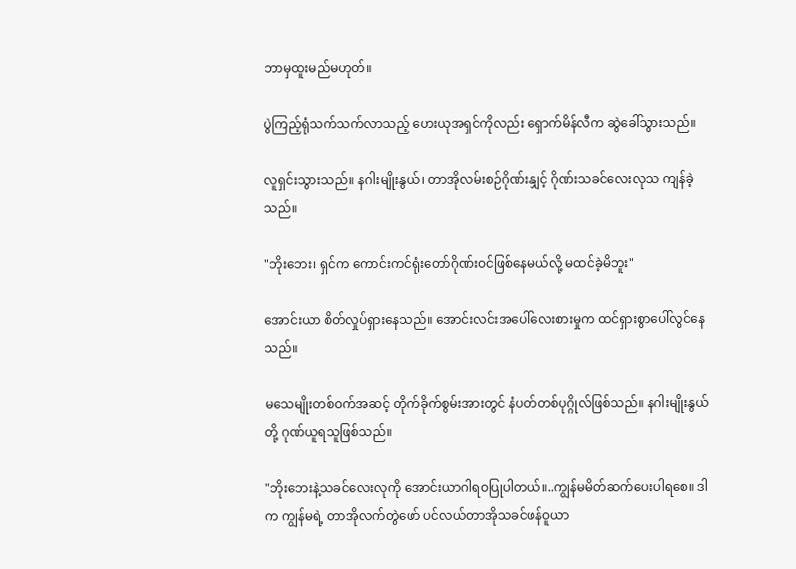ဘာမှထူးမည်မဟုတ်။

ပွဲကြည့်ရုံသက်သက်လာသည့် ဟေးယုအရှင်ကိုလည်း ရှောက်မိန်လီက ဆွဲခေါ်သွားသည်။

လူရှင်းသွားသည်။ နဂါးမျိုးနွယ်၊ တာအိုလမ်းစဉ်ဂိုဏ်းနျှင့် ဂိုဏ်းသခင်‌လေးလုသ ကျန်ခဲ့သည်။

"ဘိုးဘေး၊ ရှင်က ကောင်းကင်ရုံးတော်ဂိုဏ်းဝင်ဖြစ်နေမယ်လို့ မထင်ခဲ့မိဘူး"

အောင်းယာ စိတ်လှုပ်ရှားနေသည်။ အောင်းလင်းအပေါ်လေးစားမှုက ထင်ရှားစွာပေါ်လွင်နေသည်။

မသေမျိုးတစ်ဝက်အဆင့် တိုက်ခိုက်စွမ်းအားတွင် နံပတ်တစ်ပုဂ္ဂိုလ်ဖြစ်သည်။ နဂါးမျိုးနွယ်တို့ ဂုဏ်ယူရသူဖြစ်သည်။

"ဘိုးဘေးနဲ့သခင်လေးလုကို အောင်းယာဂါရဝပြုပါတယ်။..ကျွန်မမိတ်ဆက်ပေးပါရစေ။ ဒါက ကျွန်မရဲ့ တာအိုလက်တွဲဖော် ပင်လယ်တာအိုသခင်ဖန်ဝူယာ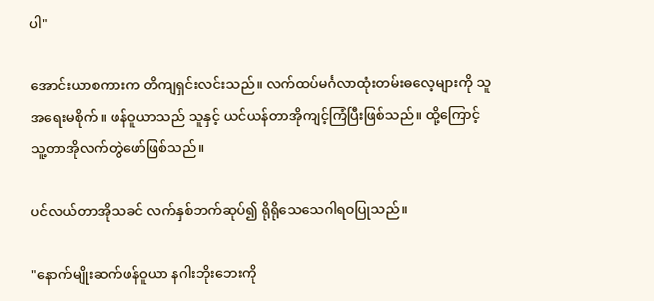ပါ"

အောင်းယာစကားက တိကျရှင်းလင်းသည်။ လက်ထပ်မင်္ဂလာထုံးတမ်းဓလေ့များကို သူအရေးမစိုက်။ ဖန်ဝူယာသည် သူနှင့် ယင်ယန်တာအိုကျင့်ကြံပြီးဖြစ်သည်။ ထို့ကြောင့် သူ့တာအိုလက်တွဲဖော်ဖြစ်သည်။

ပင်လယ်တာအိုသခင် လက်နှစ်ဘက်ဆုပ်၍ ရိုရိုသေသေဂါရဝပြုသည်။

"နောက်မျိုးဆက်ဖန်ဝူယာ နဂါးဘိုး‌ဘေးကို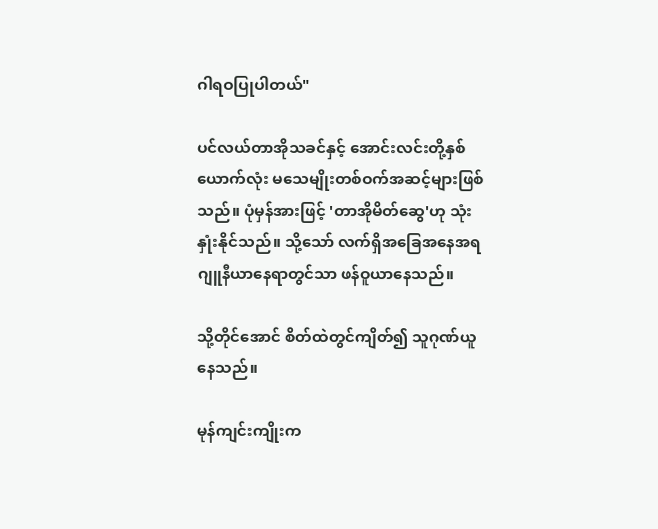ဂါရဝပြုပါတယ်"

ပင်လယ်တာအိုသခင်နှင့် အောင်းလင်းတို့နှစ်ယောက်လုံး မသေမျိုးတစ်ဝက်အဆင့်များဖြစ်သည်။ ပုံမှန်အားဖြင့် 'တာအိုမိတ်ဆွေ'ဟု သုံးနှုံးနိုင်သည်။ သို့သော် လက်ရှိအခြေအနေအရ ဂျူနီယာနေရာတွင်သာ ဖန်ဝူယာနေသည်။

သို့တိုင်အောင် စိတ်ထဲတွင်ကျိတ်၍ သူဂုဏ်ယူနေသည်။

မုန်ကျင်းကျိုးက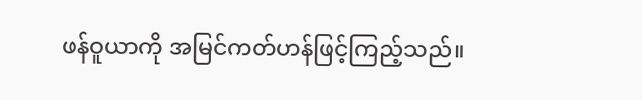ဖန်ဝူယာကို အမြင်ကတ်ဟန်ဖြင့်ကြည့်သည်။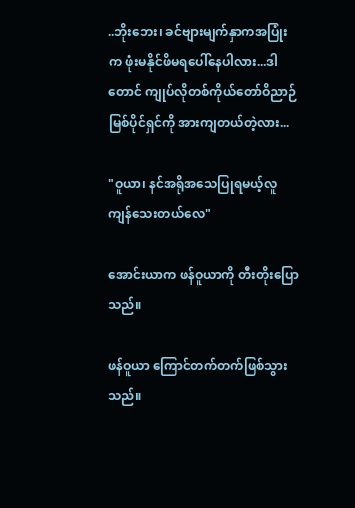..ဘိုးဘေး၊ ခင်ဗျားမျက်နှာကအပြုံးက ဖုံးမနိုင်ဖိမရပေါ်နေပါလား...ဒါတောင် ကျုပ်လိုတစ်ကိုယ်တော်ဝိညာဉ်မြစ်ပိုင်ရှင်ကို အားကျတယ်တဲ့လား...

"ဝူယာ၊ နင်အရိုအသေပြုရမယ့်လူ ကျန်သေးတယ်လေ"

အောင်းယာက ဖန်ဝူယာကို တီးတိုးပြောသည်။

ဖန်ဝူယာ ကြောင်တက်တက်ဖြစ်သွားသည်။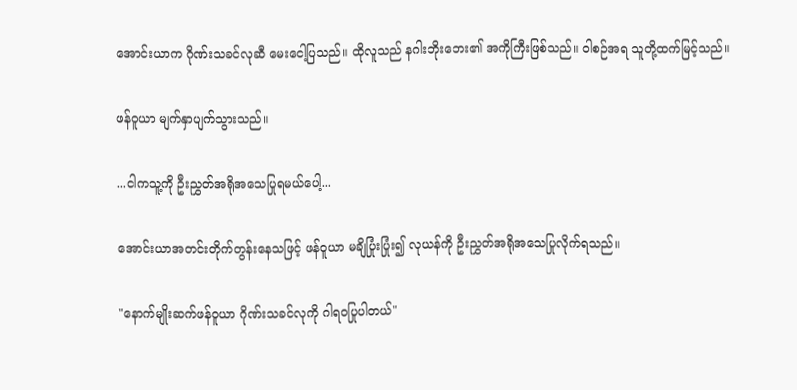အောင်းယာက ဂိုဏ်းသခင်လုဆီ မေးငေါ့ပြသည်။ ထိုလူသည် နဂါးဘိုးဘေး၏ အကိုကြီးဖြစ်သည်။ ဝါစဉ်အရ သူတို့ထက်မြင့်သည်။

ဖန်ဝူယာ မျက်နှာပျက်သွားသည်။

...ငါကသူ့ကို ဦးညွှတ်အရိုအသေပြုရမယ်ပေါ့...

အောင်းယာအတင်းတိုက်တွန်းနေသဖြင့် ဖန်ဝူယာ မချိပြုံးပြုံး၍ လုယန်ကို ဦးညွှတ်အရိုအသေပြုလိုက်ရသည်။

"နောက်မျိုးဆက်ဖန်ဝူယာ ဂိုဏ်းသခင်လုကို ဂါရဝပြုပါတယ်"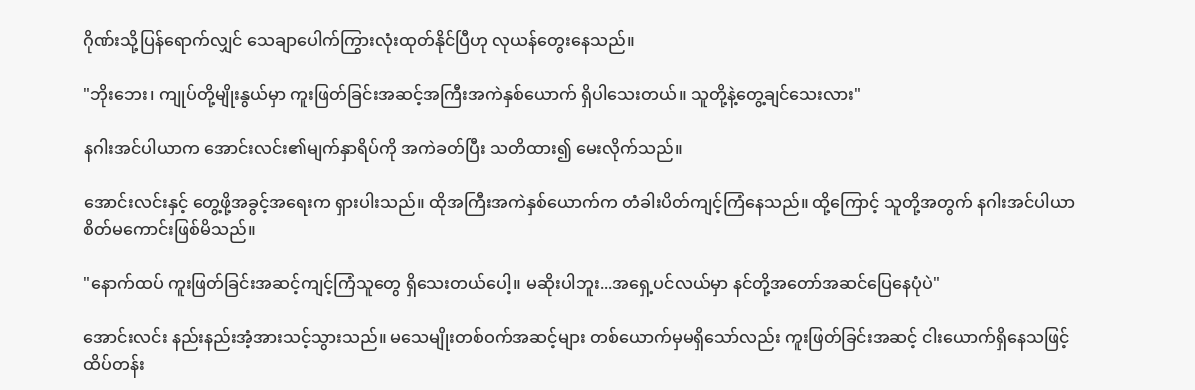ဂိုဏ်းသို့ပြန်ရောက်လျှင် သေချာပေါက်ကြွားလုံးထုတ်နိုင်ပြီဟု လုယန်တွေးနေသည်။

"ဘိုးဘေး၊ ကျုပ်တို့မျိုးနွယ်မှာ ကူးဖြတ်ခြင်းအဆင့်အကြီးအကဲနှစ်ယောက် ရှိပါသေးတယ်။ သူတို့နဲ့တွေ့ချင်သေးလား"

နဂါးအင်ပါယာက အောင်းလင်း၏မျက်နှာရိပ်ကို အကဲခတ်ပြီး သတိထား၍ မေးလိုက်သည်။

အောင်းလင်းနှင့် တွေ့ဖို့အခွင့်အရေးက ရှားပါးသည်။ ထိုအကြီးအကဲနှစ်ယောက်က တံခါးပိတ်ကျင့်ကြံနေသည်။ ထို့ကြောင့် သူတို့အတွက် နဂါးအင်ပါယာ စိတ်မကောင်းဖြစ်မိသည်။

"နောက်ထပ် ကူးဖြတ်ခြင်းအဆင့်ကျင့်ကြံသူတွေ ရှိသေးတယ်ပေါ့။ မဆိုးပါဘူး...အရှေ့ပင်လယ်မှာ နင်တို့အတော်အဆင်ပြေနေပုံပဲ"

အောင်းလင်း နည်းနည်းအံ့အားသင့်သွားသည်။ မသေမျိုးတစ်ဝက်အဆင့်များ တစ်ယောက်မှမရှိသော်လည်း ကူးဖြတ်ခြင်းအဆင့် ငါးယောက်ရှိနေသဖြင့် ထိပ်တန်း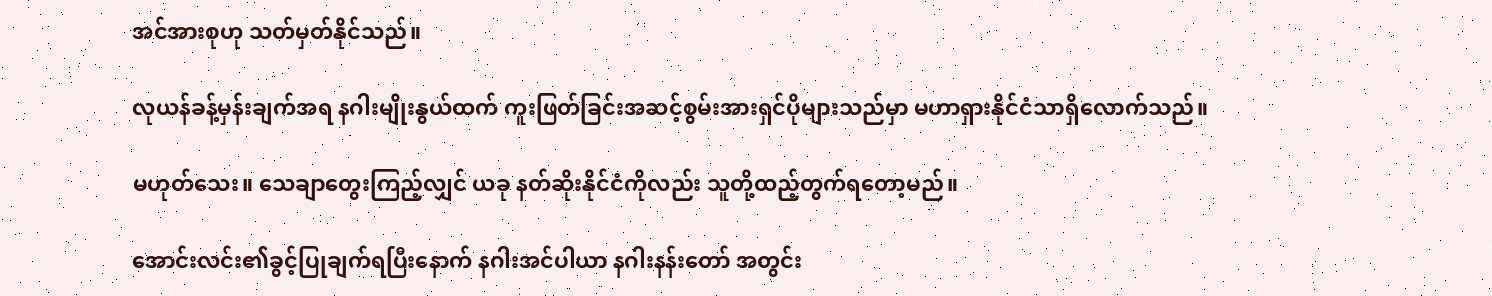အင်အားစုဟု သတ်မှတ်နိုင်သည်။

လုယန်ခန့်မှန်းချက်အရ နဂါးမျိုးနွယ်ထက် ကူးဖြတ်ခြင်းအဆင့်စွမ်းအားရှင်ပိုများသည်မှာ မဟာရှားနိုင်ငံသာရှိလောက်သည်။

မဟုတ်သေး။ သေချာတွေးကြည့်လျှင် ယခု နတ်ဆိုးနိုင်ငံကိုလည်း သူတို့ထည့်တွက်ရတော့မည်။

အောင်းလင်း၏ခွင့်ပြုချက်ရပြီးနောက် နဂါးအင်ပါယာ နဂါးနန်းတော် အတွင်း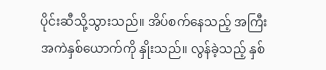ပိုင်းဆီသို့သွားသည်။ အိပ်စက်နေသည့် အကြီးအကဲနှစ်ယောက်ကို နှိုးသည်။ လွန်ခဲ့သည့် နှစ်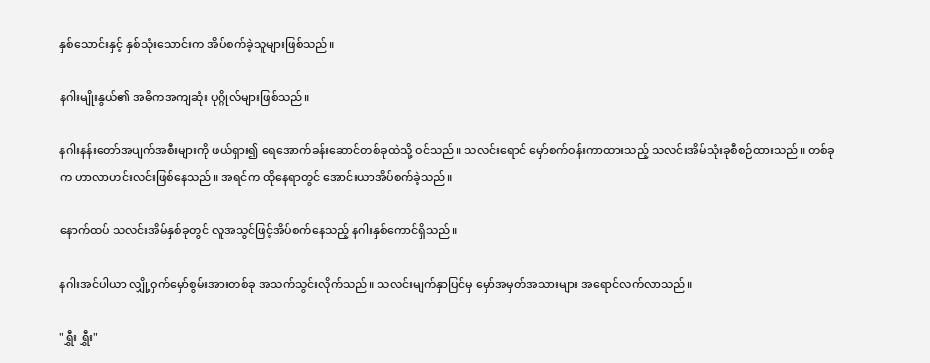နှစ်သောင်းနှင့် နှစ်သုံးသောင်းက အိပ်စက်ခဲ့သူများဖြစ်သည်။

နဂါးမျိုးနွယ်၏ အဓိကအကျဆုံး ပုဂ္ဂိုလ်များဖြစ်သည်။

နဂါးနန်း‌တော်အပျက်အစီးများကို ဖယ်ရှား၍ ရေအောက်ခန်းဆောင်တစ်ခုထဲသို့ ဝင်သည်။ သလင်းရောင် မှော်စက်ဝန်းကာထားသည့် သလင်းအိမ်သုံးခုစီစဉ်ထားသည်။ တစ်ခုက ဟာလာဟင်းလင်းဖြစ်နေသည်။ အရင်က ထိုနေရာတွင် အောင်းယာအိပ်စက်ခဲ့သည်။

နောက်ထပ် သလင်းအိမ်နှစ်ခုတွင် လူအသွင်ဖြင့်အိပ်စက်နေသည့် နဂါးနှစ်ကောင်ရှိသည်။

နဂါးအင်ပါယာ လျှို့ဝှက်မှော်စွမ်းအားတစ်ခု အသက်သွင်းလိုက်သည်။ သလင်းမျက်နှာပြင်မှ မှော်အမှတ်အသားများ အရောင်လက်လာသည်။

"ရွှီး ရွှီး"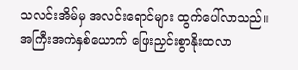သလင်းအိမ်မှ အလင်းရောင်များ ထွက်ပေါ်လာသည်။ အကြီးအကဲနှစ်ယောက် ဖြေးညှင်းစွာနိုးထလာ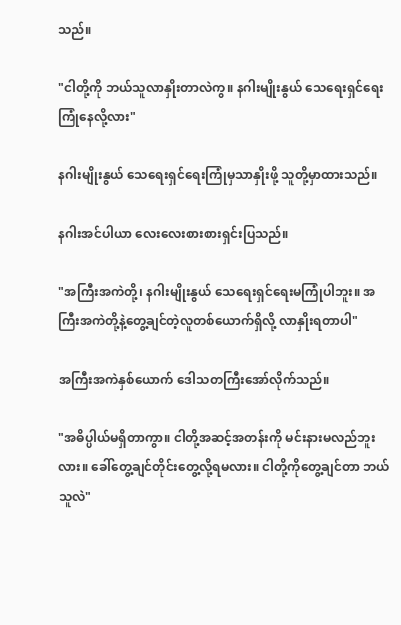သည်။

"ငါတို့ကို ဘယ်သူလာနှိုးတာလဲကွ။ နဂါးမျိုးနွယ် သေရေးရှင်ရေးကြုံနေလို့လား"

နဂါးမျိုးနွယ် သေရေးရှင်ရေးကြုံမှသာနှိုးဖို့ သူတို့မှာထားသည်။

နဂါးအင်ပါယာ လေးလေးစားစားရှင်းပြသည်။

"အကြီးအကဲတို့၊ နဂါးမျိုးနွယ် သေရေးရှင်ရေးမကြုံပါဘူး။ အကြီးအကဲတို့နဲ့တွေ့ချင်တဲ့လူတစ်ယောက်ရှိလို့ လာနှိုးရတာပါ"

အကြီးအကဲနှစ်ယောက် ဒေါသတကြီးအော်လိုက်သည်။

"အဓိပ္ပါယ်မရှိတာကွာ။ ငါတို့အဆင့်အတန်းကို မင်းနားမလည်ဘူးလား။ ခေါ်တွေ့ချင်တိုင်းတွေ့လို့ရမလား။ ငါတို့ကိုတွေ့ချင်တာ ဘယ်သူလဲ"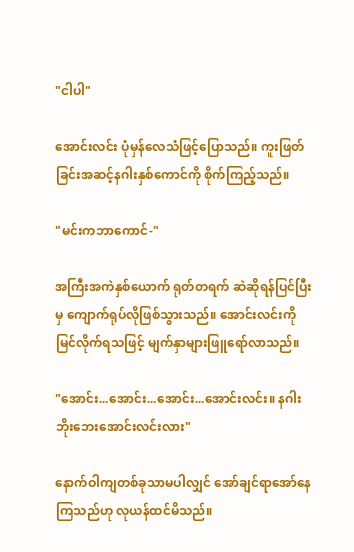"ငါပါ"

အောင်းလင်း ပုံမှန်လေသံဖြင့်ပြောသည်။ ကူးဖြတ်ခြင်းအဆင့်နဂါးနှစ်ကောင်ကို စိုက်ကြည့်သည်။

"မင်းကဘာကောင်-"

အကြီးအကဲနှစ်ယောက် ရုတ်တရက် ဆဲဆိုရန်ပြင်ပြီးမှ ကျောက်ရုပ်လိုဖြစ်သွားသည်။ အောင်းလင်းကိုမြင်လိုက်ရသဖြင့် မျက်နှာများဖြူရော်လာသည်။

"အောင်း...အောင်း...အောင်း...အောင်းလင်း။ နဂါးဘိုးဘေးအောင်းလင်းလား"

နောက်ဝါကျတစ်ခုသာမပါလျှင် အော်ချင်ရာအော်နေကြသည်ဟု လုယန်ထင်မိသည်။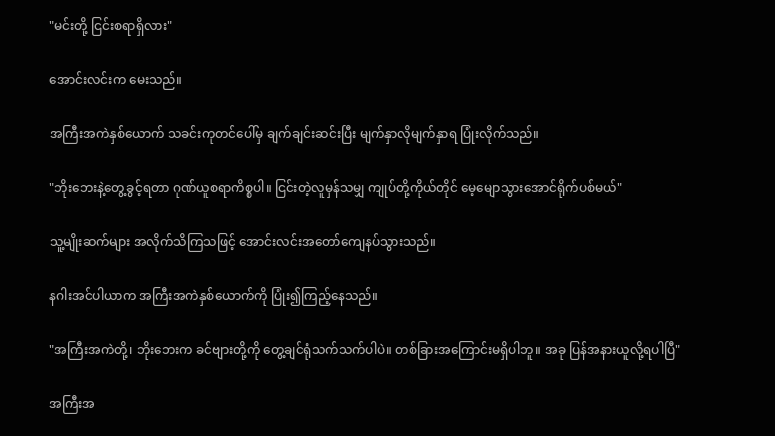"မင်းတို့ ငြင်းစရာရှိလား"

အောင်းလင်းက မေးသည်။

အကြီးအကဲနှစ်ယောက် သခင်းကုတင်ပေါ်မှ ချက်ချင်းဆင်းပြီး မျက်နှာလိုမျက်နှာရ ပြုံးလိုက်သည်။

"ဘိုးဘေးနဲ့တွေ့ခွင့်ရတာ ဂုဏ်ယူစရာကိစ္စပါ။ ငြင်းတဲ့လူမှန်သမျှ ကျုပ်တို့ကိုယ်တိုင် မေ့မျောသွားအောင်ရိုက်ပစ်မယ်"

သူ့မျိုးဆက်များ အလိုက်သိကြသဖြင့် အောင်းလင်းအတော်ကျေနပ်သွားသည်။

နဂါးအင်ပါယာက အကြီးအကဲနှစ်ယောက်ကို ပြုံး၍ကြည့်နေသည်။

"အကြီးအကဲတို့၊ ဘိုးဘေးက ခင်ဗျားတို့ကို တွေ့ချင်ရုံသက်သက်ပါပဲ။ တစ်ခြားအကြောင်းမရှိပါဘူ။ အခု ပြန်အနားယူလို့ရပါပြီ"

အကြီးအ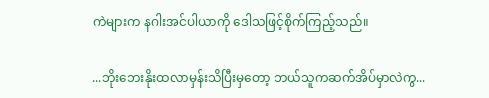ကဲများက နဂါးအင်ပါယာကို ဒေါသဖြင့်စိုက်ကြည့်သည်။

...ဘိုးဘေးနိုးထလာမှန်းသိပြီးမှတော့ ဘယ်သူကဆက်အိပ်မှာလဲကွ...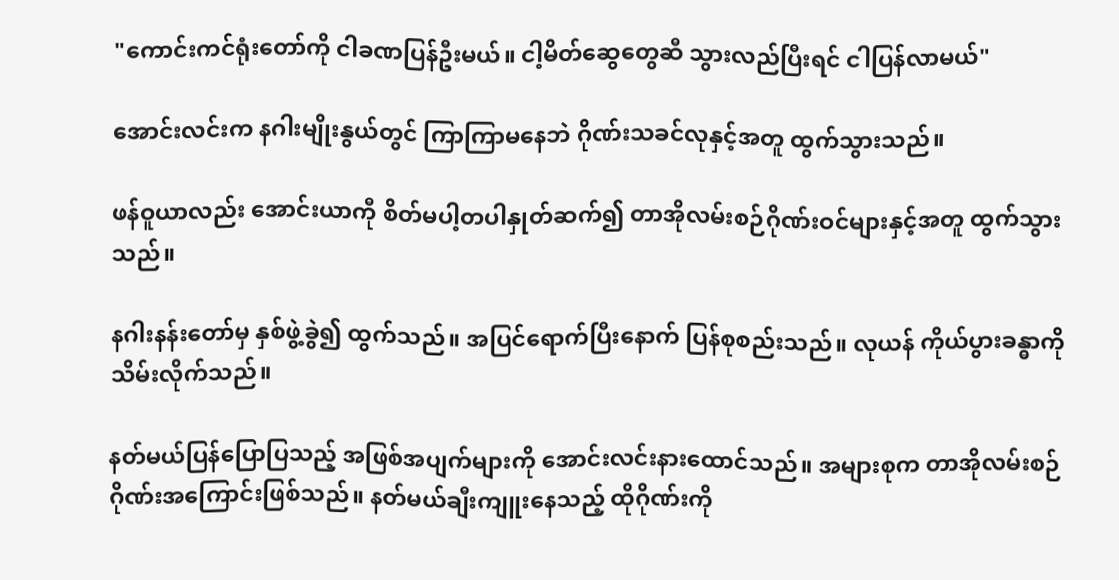"ကောင်းကင်ရုံးတော်ကို ငါခဏပြန်ဦးမယ်။ ငါ့မိတ်ဆွေတွေဆီ သွားလည်ပြီးရင် ငါပြန်လာမယ်"

အောင်းလင်းက နဂါးမျိုးနွယ်တွင် ကြာကြာမနေဘဲ ဂိုဏ်းသခင်လုနှင့်အတူ ထွက်သွားသည်။

ဖန်ဝူယာလည်း အောင်းယာကီု စိတ်မပါ့တပါနှုတ်ဆက်၍ တာအိုလမ်းစဉ်ဂိုဏ်းဝင်များနှင့်အတူ ထွက်သွားသည်။

နဂါးနန်းတော်မှ နှစ်ဖွဲ့ခွဲ၍ ထွက်သည်။ အပြင်ရောက်ပြီးနောက် ပြန်စုစည်းသည်။ လုယန် ကိုယ်ပွားခန္ဓာကို သိမ်းလိုက်သည်။

နတ်မယ်ပြန်ပြောပြသည့် အဖြစ်အပျက်များကို အောင်းလင်းနားထောင်သည်။ အများစုက တာအိုလမ်းစဉ်ဂိုဏ်းအကြောင်းဖြစ်သည်။ နတ်မယ်ချီးကျူးနေသည့် ထိုဂိုဏ်းကို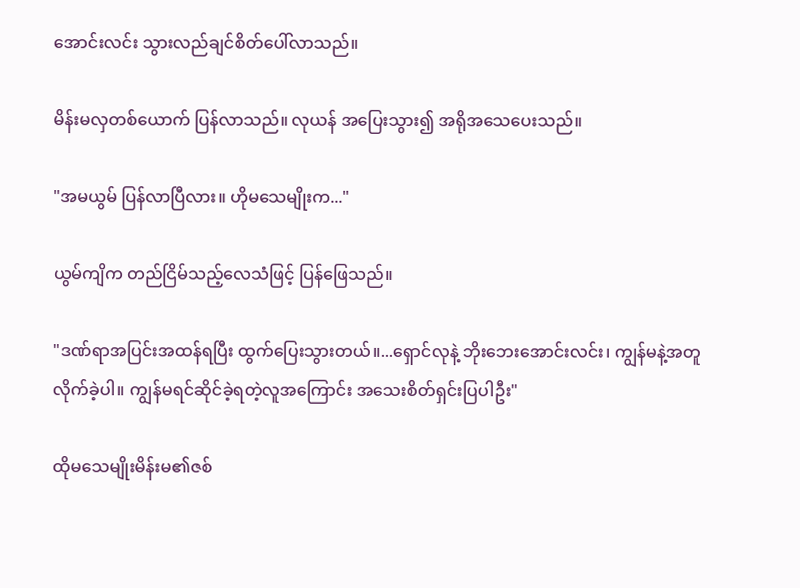အောင်းလင်း သွားလည်ချင်စိတ်ပေါ်လာသည်။

မိန်းမလှတစ်ယောက် ပြန်လာသည်။ လုယန် အပြေးသွား၍ အရိုအသေပေးသည်။

"အမယွမ် ပြန်လာပြီလား။ ဟိုမသေမျိုးက..."

ယွမ်ကျိက တည်ငြိမ်သည့်လေသံဖြင့် ပြန်ဖြေသည်။

"ဒဏ်ရာအပြင်းအထန်ရပြီး ထွက်ပြေးသွားတယ်။...ရှောင်လုနဲ့ ဘိုးဘေးအောင်းလင်း၊ ကျွန်မနဲ့အတူလိုက်ခဲ့ပါ။ ကျွန်မရင်ဆိုင်ခဲ့ရတဲ့လူအကြောင်း အသေးစိတ်ရှင်းပြပါဦး"

ထိုမသေမျိုးမိန်းမ၏ဇစ်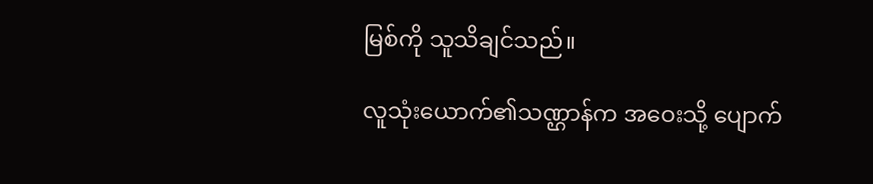မြစ်ကို သူသိချင်သည်။

လူသုံးယောက်၏သဏ္ဌာန်က အဝေးသို့ ပျောက်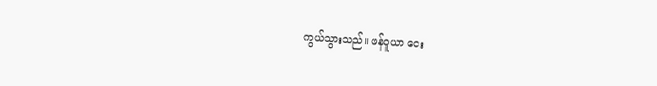ကွယ်သွားသည်။ ဖန်ဝူယာ ငေး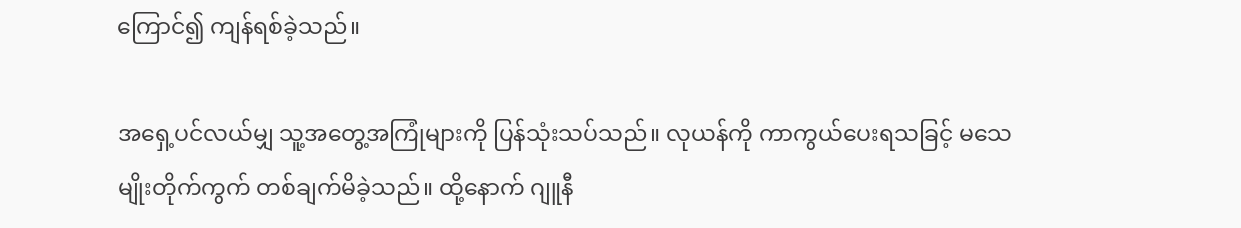ကြောင်၍ ကျန်ရစ်ခဲ့သည်။

အရှေ့ပင်လယ်မျှ သူ့အတွေ့အကြုံများကို ပြန်သုံးသပ်သည်။ လုယန်ကို ကာကွယ်ပေးရသခြင့် မသေမျိုးတိုက်ကွက် တစ်ချက်မိခဲ့သည်။ ထို့နောက် ဂျူနီ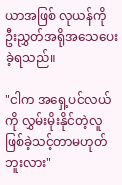ယာအဖြစ် လုယန်ကို ဦးညွှတ်အရိုအသေပေးခဲ့ရသည်။

"ငါက အရှေ့ပင်လယ်ကို လွှမ်းမိုးနိုင်တဲ့လူ ဖြစ်ခဲ့သင့်တာမဟုတ်ဘူးလား"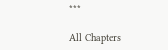***

All Chapters